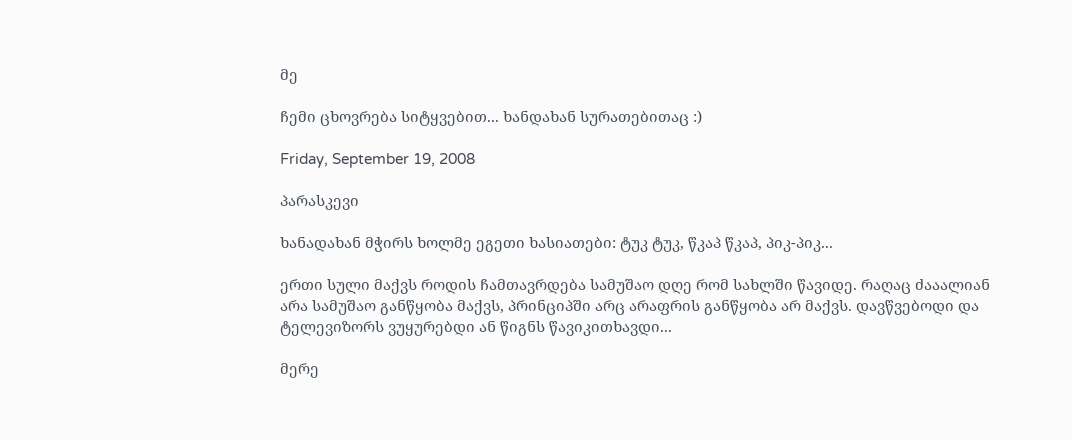მე

ჩემი ცხოვრება სიტყვებით... ხანდახან სურათებითაც :)

Friday, September 19, 2008

პარასკევი

ხანადახან მჭირს ხოლმე ეგეთი ხასიათები: ტუკ ტუკ, წკაპ წკაპ, პიკ-პიკ...

ერთი სული მაქვს როდის ჩამთავრდება სამუშაო დღე რომ სახლში წავიდე. რაღაც ძააალიან არა სამუშაო განწყობა მაქვს, პრინციპში არც არაფრის განწყობა არ მაქვს. დავწვებოდი და ტელევიზორს ვუყურებდი ან წიგნს წავიკითხავდი...

მერე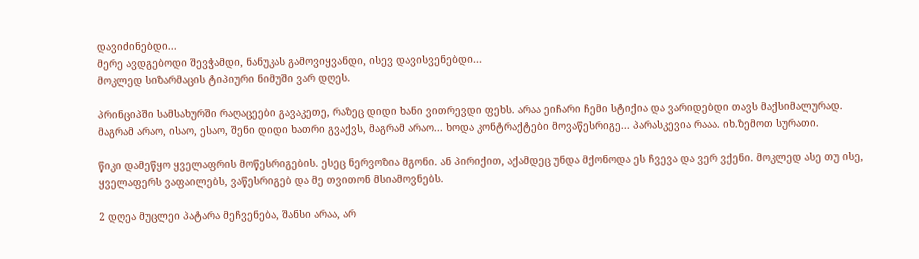დავიძინებდი...
მერე ავდგებოდი შევჭამდი, ნანუკას გამოვიყვანდი, ისევ დავისვენებდი...
მოკლედ სიზარმაცის ტიპიური ნიმუში ვარ დღეს.

პრინციპში სამსახურში რაღაცეები გავაკეთე, რაზეც დიდი ხანი ვითრევდი ფეხს. არაა ეიჩარი ჩემი სტიქია და ვარიდებდი თავს მაქსიმალურად. მაგრამ არაო, ისაო, ესაო, შენი დიდი ხათრი გვაქვს, მაგრამ არაო... ხოდა კონტრაქტები მოვაწესრიგე... პარასკევია რააა. იხ.ზემოთ სურათი.

წიკი დამეწყო ყველაფრის მოწესრიგების. ესეც ნერვოზია მგონი. ან პირიქით, აქამდეც უნდა მქონოდა ეს ჩვევა და ვერ ვქენი. მოკლედ ასე თუ ისე, ყველაფერს ვაფაილებს, ვაწესრიგებ და მე თვითონ მსიამოვნებს.

2 დღეა მუცლეი პატარა მეჩვენება, შანსი არაა, არ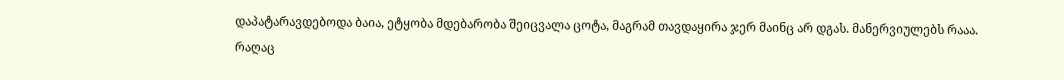დაპატარავდებოდა ბაია, ეტყობა მდებარობა შეიცვალა ცოტა, მაგრამ თავდაყირა ჯერ მაინც არ დგას. მანერვიულებს რააა.
რაღაც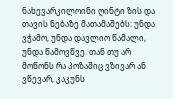ნახევარკილოინი ღინტი ზის და თავის ნებაზე მათამაშებს: უნდა ვჭამო, უნდა დავლიო წამალი, უნდა წამოვწვე. თან თუ არ მოწონს რა პოზაშიც ვზივარ ან ვწევარ, კაკუნს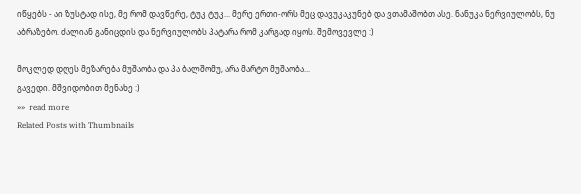იწყებს - აი ზუსტად ისე, მე რომ დავწერე, ტუკ ტუკ... მერე ერთი-ორს მეც დავუკაკუნებ და ვთამაშობთ ასე. ნანუკა ნერვიულობს, ნუ აბრაზებო. ძალიან განიცდის და ნერვიულობს პატარა რომ კარგად იყოს. შემოვევლე :)

მოკლედ დღეს მეზარება მუშაობა და პა ბალშომუ, არა მარტო მუშაობა...
გავედი. მშვიდობით მენახე :)
»»  read more
Related Posts with Thumbnails